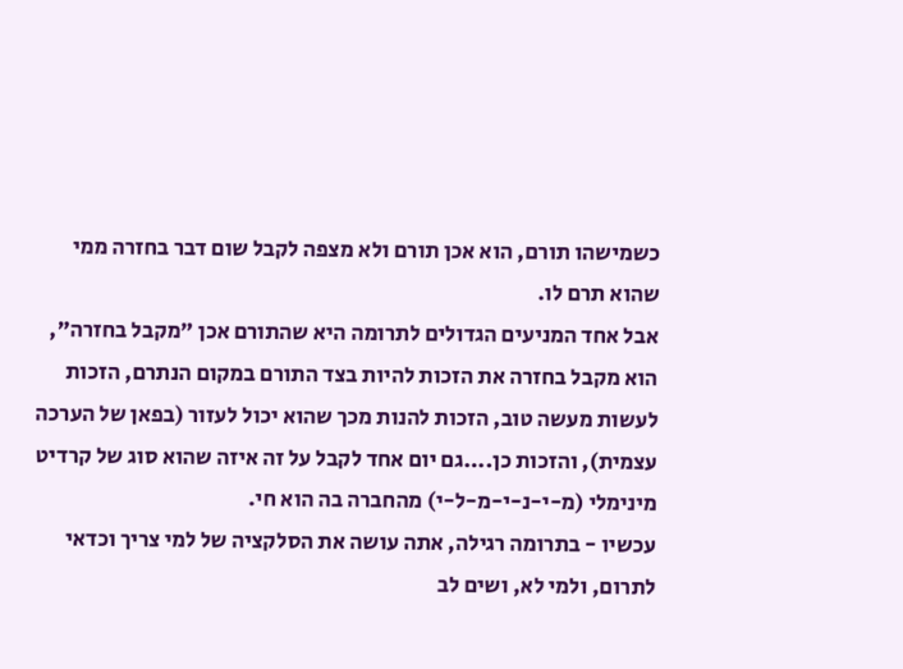כשמישהו תורם, הוא אכן תורם ולא מצפה לקבל שום דבר בחזרה ממי שהוא תרם לו.
אבל אחד המניעים הגדולים לתרומה היא שהתורם אכן "מקבל בחזרה", הוא מקבל בחזרה את הזכות להיות בצד התורם במקום הנתרם, הזכות לעשות מעשה טוב, הזכות להנות מכך שהוא יכול לעזור (בפאן של הערכה עצמית), והזכות כן....גם יום אחד לקבל על זה איזה שהוא סוג של קרדיט מינימלי (מ-י-נ-י-מ-ל-י) מהחברה בה הוא חי.
עכשיו - בתרומה רגילה, אתה עושה את הסלקציה של למי צריך וכדאי לתרום, ולמי לא, ושים לב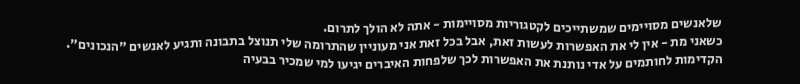שלאנשים מסויימים שמשתייכים לקטגוריות מסויימות - אתה לא הולך לתרום.
כשאני מת - אין לי את האפשרות לעשות זאת, אבל בכל זאת אני מעוניין שהתרומה שלי תנוצל בתבונה ותגיע לאנשים "הנכונים".
הקדימות לחותמים על אדי נותנת את האפשרות לכך שלפחות האיברים יגיעו למי שמכיר בבעיה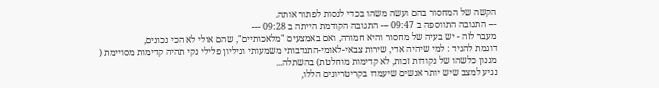הקשה של המחסור בהם ועשה משהו בכדי לנסות לפתור אותה.
--- התגובה התווספה ב 09:47 --- התגובה הקודמת הייתה ב 09:28 ---
מעבר לזה - יש בעיה של מחסור והיא חמורה, ואם באמצעים "מלאכותיים", שהם אולי לא הכי נכונים,
דוגמת להגיד : למי שיהיה אדי, שירות צבאי-לאומי-התנדבותי משמעותי וגיליון פלילי נקי תהיה קדימות מסויימת ( מננון כלשהו של נקודות זכות, לא קדימות מוחלטת) בהשתלה...
נגיע למצב שיש יותר אנשים שיעמדו בקריטריונים הללו,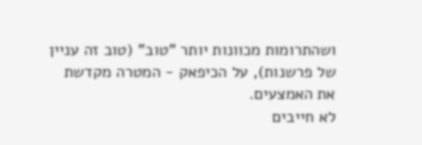ושהתרומות מכוונות יותר "טוב" (טוב זה עניין של פרשנות), על הכיפאק - המטרה מקדשת את האמצעים.
לא חייבים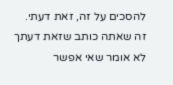להסכים על זה, זאת דעתי.
זה שאתה כותב שזאת דעתך לא אומר שאי אפשר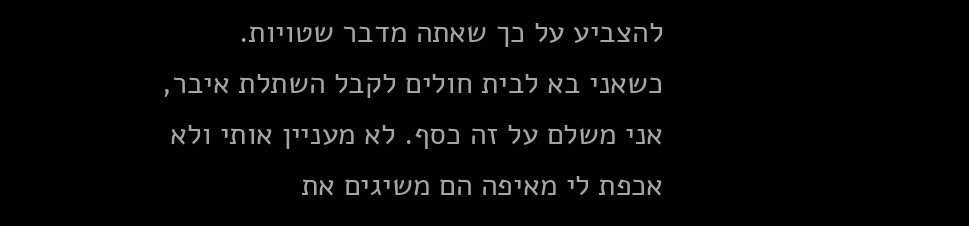להצביע על כך שאתה מדבר שטויות.
כשאני בא לבית חולים לקבל השתלת איבר, אני משלם על זה כסף. לא מעניין אותי ולא אכפת לי מאיפה הם משיגים את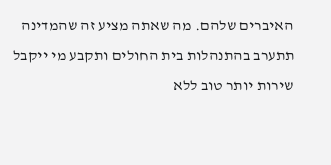האיברים שלהם. מה שאתה מציע זה שהמדינה תתערב בהתנהלות בית החולים ותקבע מי ייקבל שירות יותר טוב ללא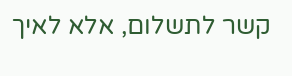קשר לתשלום, אלא לאיך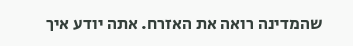שהמדינה רואה את האזרח. אתה יודע איך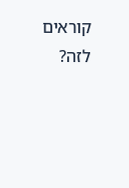קוראים לזה?